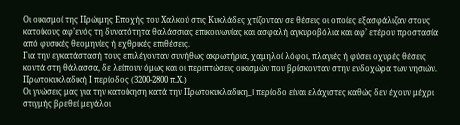Οι οικισμοί της Πρώιμης Εποχής του Χαλκού στις Κυκλάδες χτίζονταν σε θέσεις οι οποίες εξασφάλιζαν στους κατοίκους αφ’ενός τη δυνατότητα θαλάσσιας επικοινωνίας και ασφαλή αγκυροβόλια και αφ’ ετέρου προστασία από φυσικές θεομηνίες ή εχθρικές επιθέσεις.
Για την εγκατάστασή τους επιλέγονταν συνήθως ακρωτήρια, χαμηλοί λόφοι, πλαγιές ή φύσει οχυρές θέσεις κοντά στη θάλασσα, δε λείπουν όμως και οι περιπτώσεις οικισμών που βρίσκονταν στην ενδοχώρα των νησιών.
Πρωτοκυκλαδική Ι περίοδος (3200-2800 π.Χ.)
Οι γνώσεις μας για την κατοίκηση κατά την Πρωτοκυκλαδικη_I περίοδο είναι ελάχιστες καθώς δεν έχουν μέχρι στιγμής βρεθεί μεγάλοι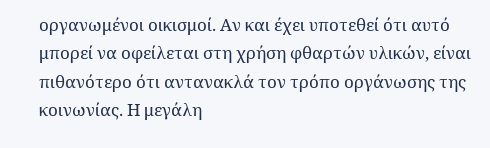οργανωμένοι οικισμοί. Αν και έχει υποτεθεί ότι αυτό μπορεί να οφείλεται στη χρήση φθαρτών υλικών, είναι πιθανότερο ότι αντανακλά τον τρόπο οργάνωσης της κοινωνίας. Η μεγάλη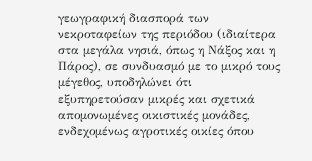γεωγραφική διασπορά των νεκροταφείων της περιόδου (ιδιαίτερα στα μεγάλα νησιά, όπως η Νάξος και η Πάρος), σε συνδυασμό με το μικρό τους μέγεθος, υποδηλώνει ότι εξυπηρετούσαν μικρές και σχετικά απομονωμένες οικιστικές μονάδες, ενδεχομένως αγροτικές οικίες όπου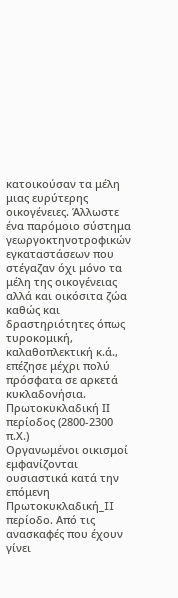κατοικούσαν τα μέλη μιας ευρύτερης οικογένειες. Άλλωστε ένα παρόμοιο σύστημα γεωργοκτηνοτροφικών εγκαταστάσεων που στέγαζαν όχι μόνο τα μέλη της οικογένειας αλλά και οικόσιτα ζώα καθώς και δραστηριότητες όπως τυροκομική, καλαθοπλεκτική κ.ά., επέζησε μέχρι πολύ πρόσφατα σε αρκετά κυκλαδονήσια.
Πρωτοκυκλαδική ΙΙ περίοδος (2800-2300 π.Χ.)
Οργανωμένοι οικισμοί εμφανίζονται ουσιαστικά κατά την επόμενη Πρωτοκυκλαδική_II περίοδο. Από τις ανασκαφές που έχουν γίνει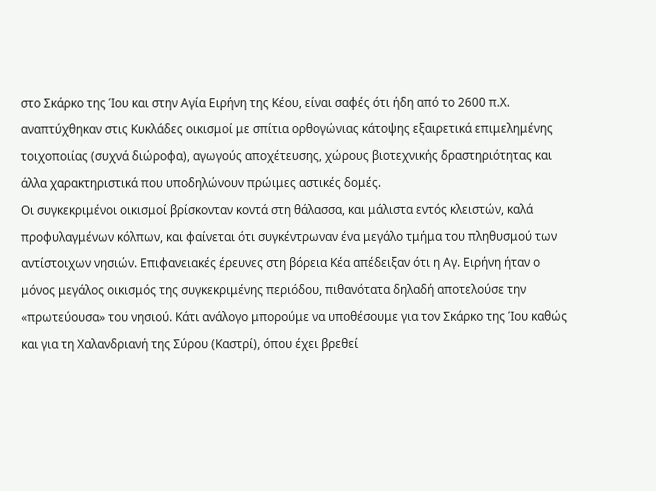στο Σκάρκο της Ίου και στην Αγία Ειρήνη της Κέου, είναι σαφές ότι ήδη από το 2600 π.Χ. αναπτύχθηκαν στις Κυκλάδες οικισμοί με σπίτια ορθογώνιας κάτοψης εξαιρετικά επιμελημένης τοιχοποιίας (συχνά διώροφα), αγωγούς αποχέτευσης, χώρους βιοτεχνικής δραστηριότητας και άλλα χαρακτηριστικά που υποδηλώνουν πρώιμες αστικές δομές.
Οι συγκεκριμένοι οικισμοί βρίσκονταν κοντά στη θάλασσα, και μάλιστα εντός κλειστών, καλά προφυλαγμένων κόλπων, και φαίνεται ότι συγκέντρωναν ένα μεγάλο τμήμα του πληθυσμού των αντίστοιχων νησιών. Επιφανειακές έρευνες στη βόρεια Κέα απέδειξαν ότι η Αγ. Ειρήνη ήταν ο μόνος μεγάλος οικισμός της συγκεκριμένης περιόδου, πιθανότατα δηλαδή αποτελούσε την «πρωτεύουσα» του νησιού. Κάτι ανάλογο μπορούμε να υποθέσουμε για τον Σκάρκο της Ίου καθώς και για τη Χαλανδριανή της Σύρου (Καστρί), όπου έχει βρεθεί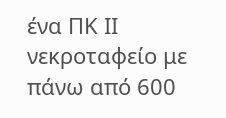ένα ΠΚ ΙΙ νεκροταφείο με πάνω από 600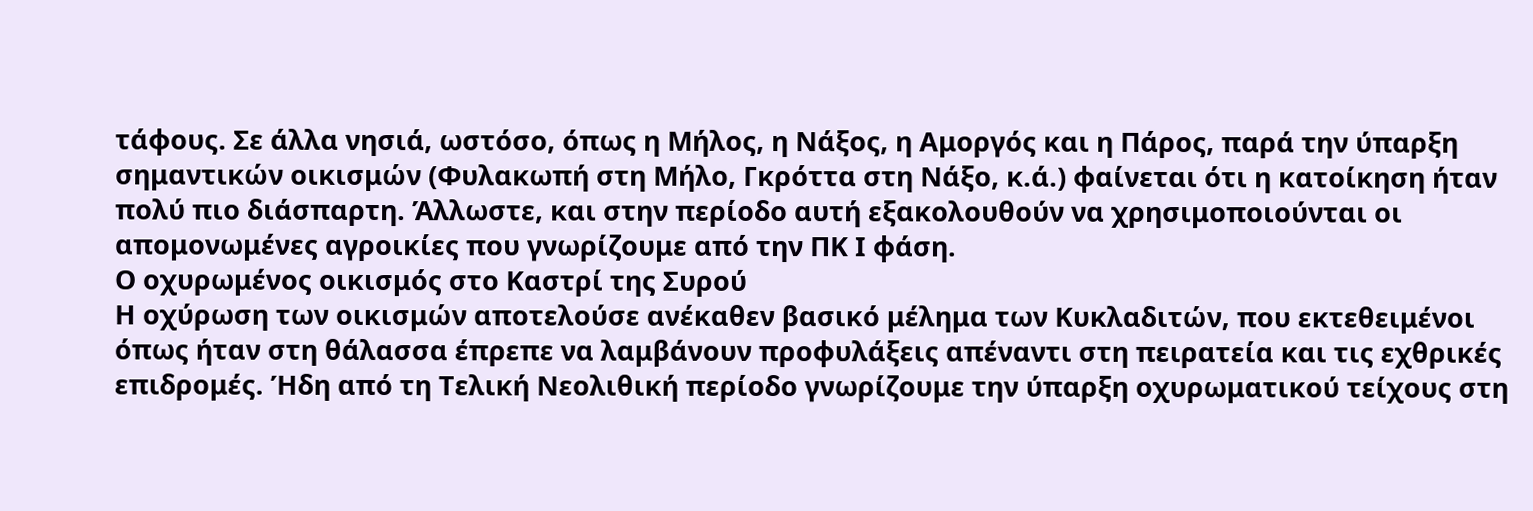τάφους. Σε άλλα νησιά, ωστόσο, όπως η Μήλος, η Νάξος, η Αμοργός και η Πάρος, παρά την ύπαρξη σημαντικών οικισμών (Φυλακωπή στη Μήλο, Γκρόττα στη Νάξο, κ.ά.) φαίνεται ότι η κατοίκηση ήταν πολύ πιο διάσπαρτη. Άλλωστε, και στην περίοδο αυτή εξακολουθούν να χρησιμοποιούνται οι απομονωμένες αγροικίες που γνωρίζουμε από την ΠΚ Ι φάση.
Ο οχυρωμένος οικισμός στο Καστρί της Συρού
Η οχύρωση των οικισμών αποτελούσε ανέκαθεν βασικό μέλημα των Κυκλαδιτών, που εκτεθειμένοι όπως ήταν στη θάλασσα έπρεπε να λαμβάνουν προφυλάξεις απέναντι στη πειρατεία και τις εχθρικές επιδρομές. Ήδη από τη Τελική Νεολιθική περίοδο γνωρίζουμε την ύπαρξη οχυρωματικού τείχους στη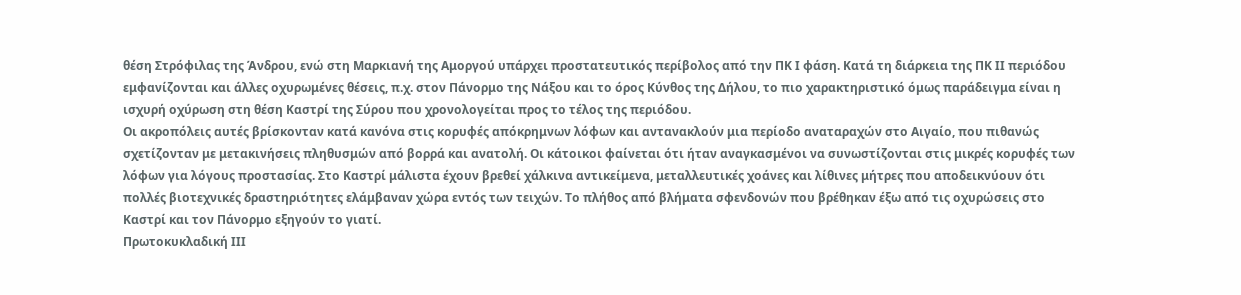θέση Στρόφιλας της Άνδρου, ενώ στη Μαρκιανή της Αμοργού υπάρχει προστατευτικός περίβολος από την ΠΚ Ι φάση. Κατά τη διάρκεια της ΠΚ ΙΙ περιόδου εμφανίζονται και άλλες οχυρωμένες θέσεις, π.χ. στον Πάνορμο της Νάξου και το όρος Κύνθος της Δήλου, το πιο χαρακτηριστικό όμως παράδειγμα είναι η ισχυρή οχύρωση στη θέση Καστρί της Σύρου που χρονολογείται προς το τέλος της περιόδου.
Οι ακροπόλεις αυτές βρίσκονταν κατά κανόνα στις κορυφές απόκρημνων λόφων και αντανακλούν μια περίοδο αναταραχών στο Αιγαίο, που πιθανώς σχετίζονταν με μετακινήσεις πληθυσμών από βορρά και ανατολή. Οι κάτοικοι φαίνεται ότι ήταν αναγκασμένοι να συνωστίζονται στις μικρές κορυφές των λόφων για λόγους προστασίας. Στο Καστρί μάλιστα έχουν βρεθεί χάλκινα αντικείμενα, μεταλλευτικές χοάνες και λίθινες μήτρες που αποδεικνύουν ότι πολλές βιοτεχνικές δραστηριότητες ελάμβαναν χώρα εντός των τειχών. Το πλήθος από βλήματα σφενδονών που βρέθηκαν έξω από τις οχυρώσεις στο Καστρί και τον Πάνορμο εξηγούν το γιατί.
Πρωτοκυκλαδική ΙΙΙ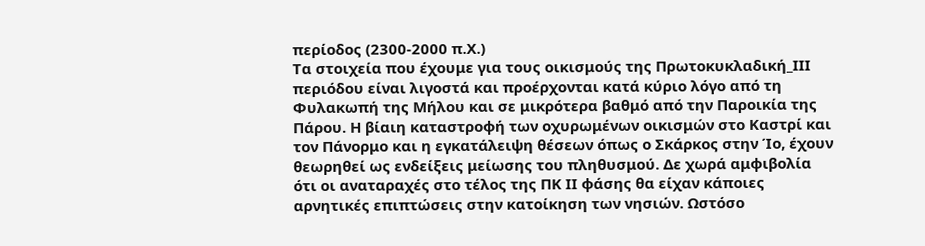περίοδος (2300-2000 π.Χ.)
Τα στοιχεία που έχουμε για τους οικισμούς της Πρωτοκυκλαδική_ΙΙΙ περιόδου είναι λιγοστά και προέρχονται κατά κύριο λόγο από τη Φυλακωπή της Μήλου και σε μικρότερα βαθμό από την Παροικία της Πάρου. Η βίαιη καταστροφή των οχυρωμένων οικισμών στο Καστρί και τον Πάνορμο και η εγκατάλειψη θέσεων όπως ο Σκάρκος στην Ίο, έχουν θεωρηθεί ως ενδείξεις μείωσης του πληθυσμού. Δε χωρά αμφιβολία ότι οι αναταραχές στο τέλος της ΠΚ ΙΙ φάσης θα είχαν κάποιες αρνητικές επιπτώσεις στην κατοίκηση των νησιών. Ωστόσο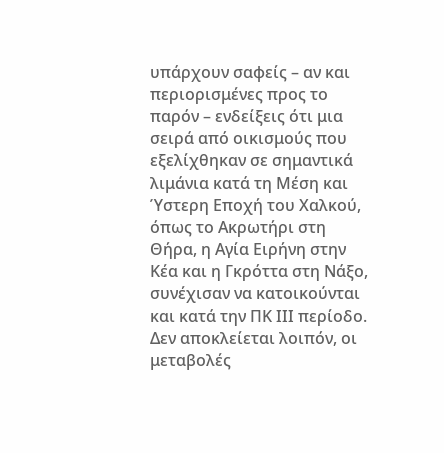υπάρχουν σαφείς – αν και περιορισμένες προς το παρόν – ενδείξεις ότι μια σειρά από οικισμούς που εξελίχθηκαν σε σημαντικά λιμάνια κατά τη Μέση και Ύστερη Εποχή του Χαλκού, όπως το Ακρωτήρι στη Θήρα, η Αγία Ειρήνη στην Κέα και η Γκρόττα στη Νάξο, συνέχισαν να κατοικούνται και κατά την ΠΚ ΙΙΙ περίοδο. Δεν αποκλείεται λοιπόν, οι μεταβολές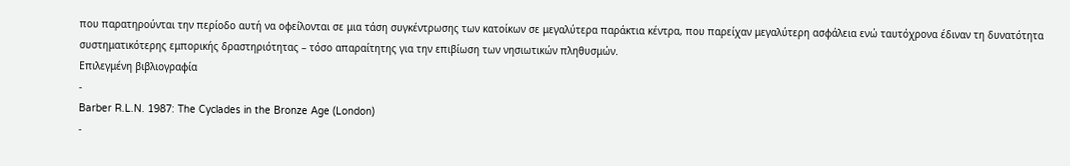που παρατηρούνται την περίοδο αυτή να οφείλονται σε μια τάση συγκέντρωσης των κατοίκων σε μεγαλύτερα παράκτια κέντρα, που παρείχαν μεγαλύτερη ασφάλεια ενώ ταυτόχρονα έδιναν τη δυνατότητα συστηματικότερης εμπορικής δραστηριότητας – τόσο απαραίτητης για την επιβίωση των νησιωτικών πληθυσμών.
Επιλεγμένη βιβλιογραφία
-
Barber R.L.N. 1987: The Cyclades in the Bronze Age (London)
-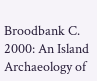Broodbank C. 2000: An Island Archaeology of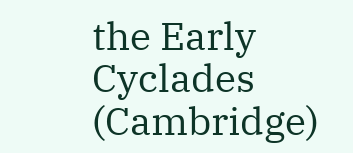the Early Cyclades (Cambridge)